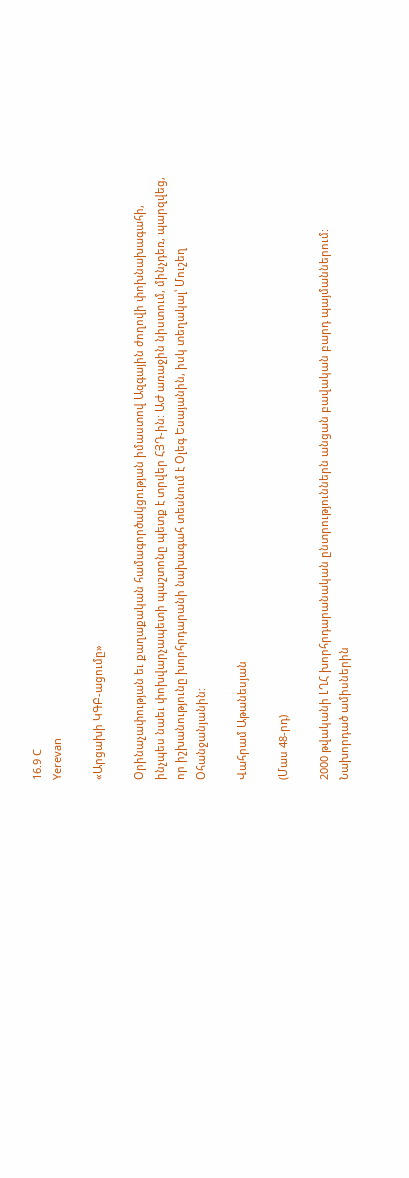16.9 C
Yerevan

«Արցախի ԿԳԲ-ացումը»

Օրինաչափության եւ քաղաքական համագործակցության իմաստով Ազգային ժողովի փոխնախագահի, ինչպես նաեւ փոխվարչապետի պաշտոնը պետք է տրվեր ՀՅԴ-ին: ԱԺ առաջին նիստում, մինչդեռ, պարզվեց, որ իշխանությունը խորհրդարանի նախագահ տեսնում է Օլեգ Եսայանին, իսկ տեղակալ՝ Մուշեղ Օհանջանյանին:

Վահրամ Աթանեսյան

(Մաս 48-րդ)

2000 թվականի ԼՂՀ խորհրդարանական ընտրություններն անցան բավական բարդ պայմաններում: Նախորդած ամիսներին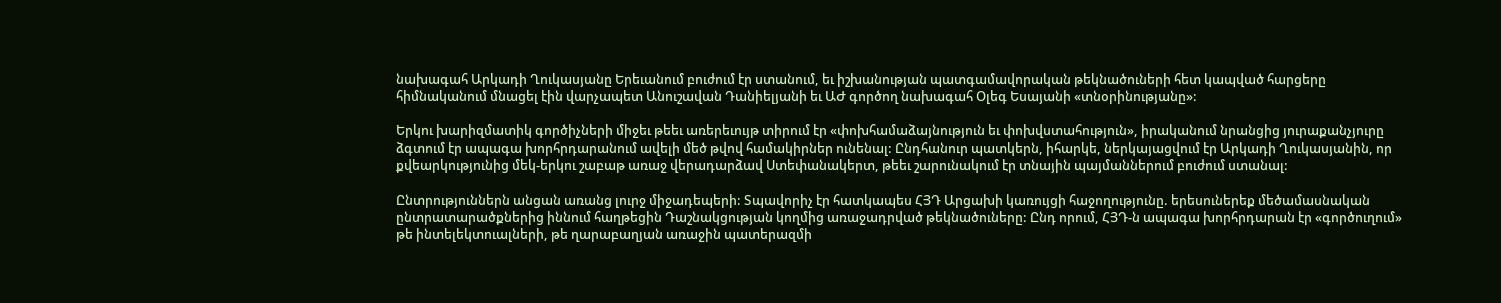նախագահ Արկադի Ղուկասյանը Երեւանում բուժում էր ստանում, եւ իշխանության պատգամավորական թեկնածուների հետ կապված հարցերը հիմնականում մնացել էին վարչապետ Անուշավան Դանիելյանի եւ ԱԺ գործող նախագահ Օլեգ Եսայանի «տնօրինությանը»:

Երկու խարիզմատիկ գործիչների միջեւ թեեւ առերեւույթ տիրում էր «փոխհամաձայնություն եւ փոխվստահություն», իրականում նրանցից յուրաքանչյուրը ձգտում էր ապագա խորհրդարանում ավելի մեծ թվով համակիրներ ունենալ: Ընդհանուր պատկերն, իհարկե, ներկայացվում էր Արկադի Ղուկասյանին, որ քվեարկությունից մեկ-երկու շաբաթ առաջ վերադարձավ Ստեփանակերտ, թեեւ շարունակում էր տնային պայմաններում բուժում ստանալ:

Ընտրություններն անցան առանց լուրջ միջադեպերի: Տպավորիչ էր հատկապես ՀՅԴ Արցախի կառույցի հաջողությունը. երեսուներեք մեծամասնական ընտրատարածքներից իննում հաղթեցին Դաշնակցության կողմից առաջադրված թեկնածուները: Ընդ որում, ՀՅԴ‑ն ապագա խորհրդարան էր «գործուղում» թե ինտելեկտուալների, թե ղարաբաղյան առաջին պատերազմի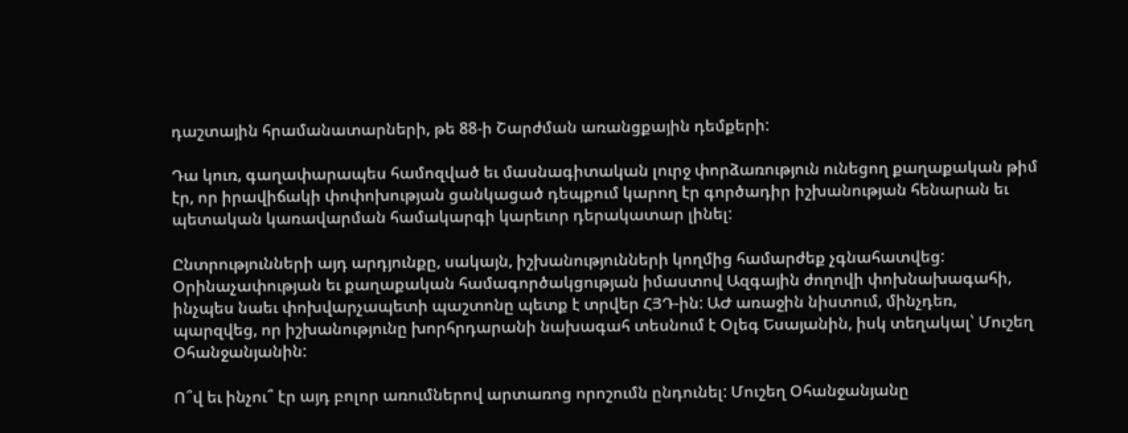դաշտային հրամանատարների, թե 88‑ի Շարժման առանցքային դեմքերի:

Դա կուռ, գաղափարապես համոզված եւ մասնագիտական լուրջ փորձառություն ունեցող քաղաքական թիմ էր, որ իրավիճակի փոփոխության ցանկացած դեպքում կարող էր գործադիր իշխանության հենարան եւ պետական կառավարման համակարգի կարեւոր դերակատար լինել:

Ընտրությունների այդ արդյունքը, սակայն, իշխանությունների կողմից համարժեք չգնահատվեց: Օրինաչափության եւ քաղաքական համագործակցության իմաստով Ազգային ժողովի փոխնախագահի, ինչպես նաեւ փոխվարչապետի պաշտոնը պետք է տրվեր ՀՅԴ-ին: ԱԺ առաջին նիստում, մինչդեռ, պարզվեց, որ իշխանությունը խորհրդարանի նախագահ տեսնում է Օլեգ Եսայանին, իսկ տեղակալ՝ Մուշեղ Օհանջանյանին:

Ո՞վ եւ ինչու՞ էր այդ բոլոր առումներով արտառոց որոշումն ընդունել: Մուշեղ Օհանջանյանը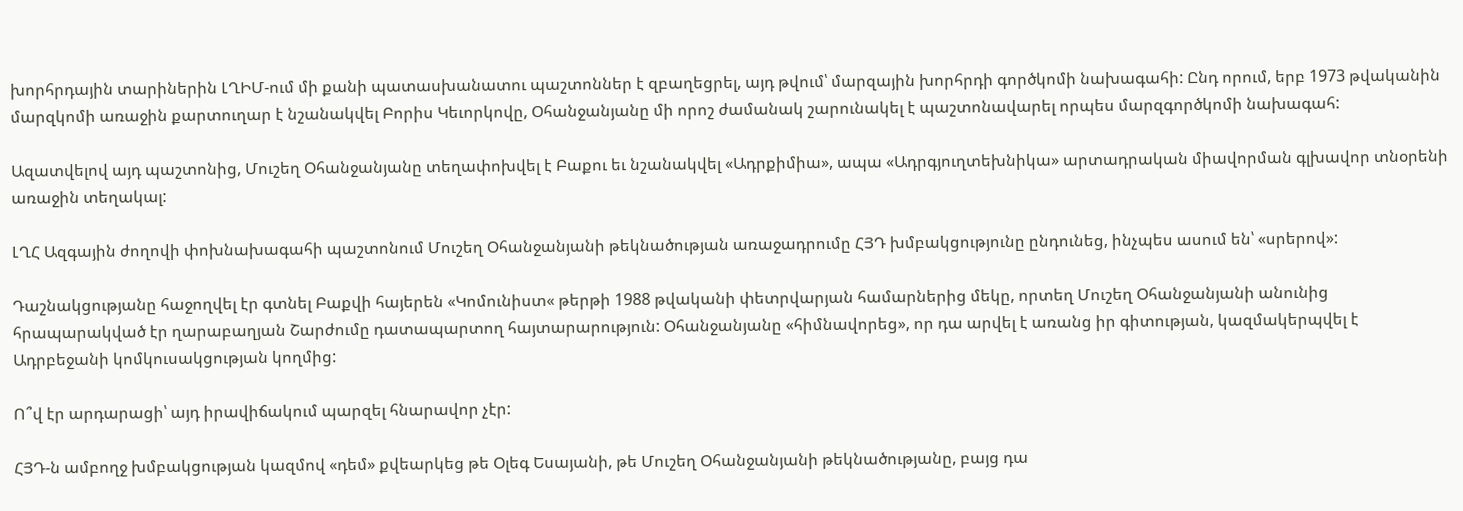խորհրդային տարիներին ԼՂԻՄ-ում մի քանի պատասխանատու պաշտոններ է զբաղեցրել, այդ թվում՝ մարզային խորհրդի գործկոմի նախագահի: Ընդ որում, երբ 1973 թվականին մարզկոմի առաջին քարտուղար է նշանակվել Բորիս Կեւորկովը, Օհանջանյանը մի որոշ ժամանակ շարունակել է պաշտոնավարել որպես մարզգործկոմի նախագահ:

Ազատվելով այդ պաշտոնից, Մուշեղ Օհանջանյանը տեղափոխվել է Բաքու եւ նշանակվել «Ադրքիմիա», ապա «Ադրգյուղտեխնիկա» արտադրական միավորման գլխավոր տնօրենի առաջին տեղակալ:

ԼՂՀ Ազգային ժողովի փոխնախագահի պաշտոնում Մուշեղ Օհանջանյանի թեկնածության առաջադրումը ՀՅԴ խմբակցությունը ընդունեց, ինչպես ասում են՝ «սրերով»:

Դաշնակցությանը հաջողվել էր գտնել Բաքվի հայերեն «Կոմունիստ« թերթի 1988 թվականի փետրվարյան համարներից մեկը, որտեղ Մուշեղ Օհանջանյանի անունից հրապարակված էր ղարաբաղյան Շարժումը դատապարտող հայտարարություն: Օհանջանյանը «հիմնավորեց», որ դա արվել է առանց իր գիտության, կազմակերպվել է Ադրբեջանի կոմկուսակցության կողմից:

Ո՞վ էր արդարացի՝ այդ իրավիճակում պարզել հնարավոր չէր:

ՀՅԴ‑ն ամբողջ խմբակցության կազմով «դեմ» քվեարկեց թե Օլեգ Եսայանի, թե Մուշեղ Օհանջանյանի թեկնածությանը, բայց դա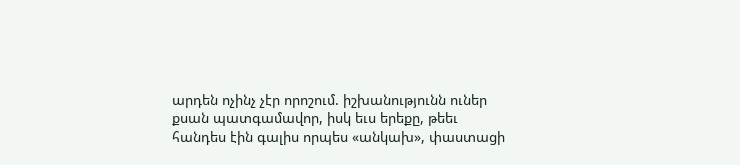արդեն ոչինչ չէր որոշում. իշխանությունն ուներ քսան պատգամավոր, իսկ եւս երեքը, թեեւ հանդես էին գալիս որպես «անկախ», փաստացի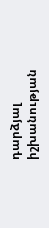դարձյալ իշխանության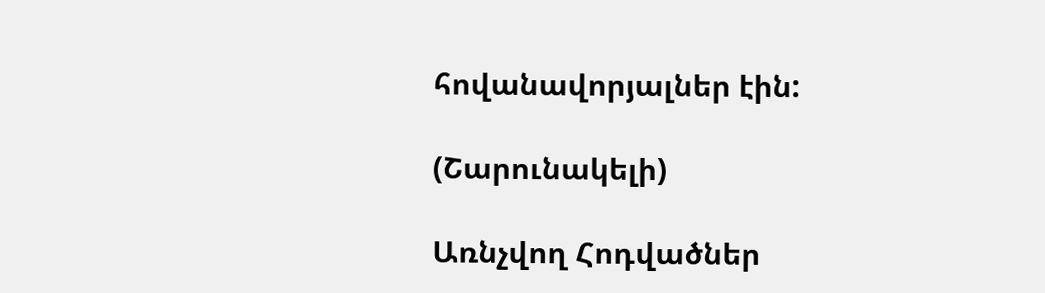հովանավորյալներ էին:

(Շարունակելի)

Առնչվող Հոդվածներ